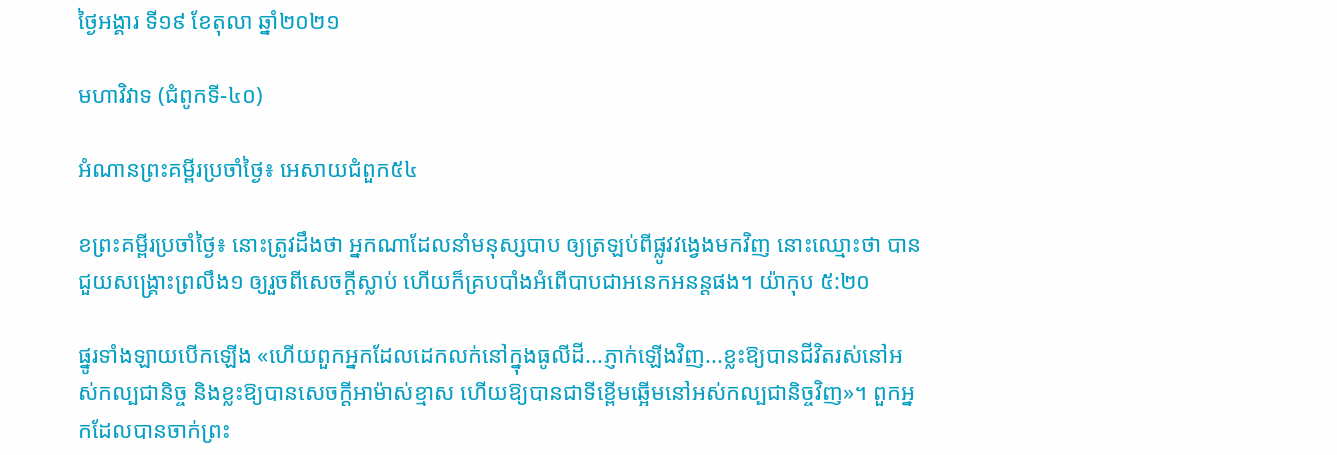ថ្ងៃអង្គារ ទី១៩ ខែតុលា ឆ្នាំ២០២១

មហាវិវាទ (ជំពូកទី-៤០)

អំណានព្រះគម្ពីរប្រចាំថ្ងៃ៖ អេសាយជំពួក៥៤

ខព្រះគម្ពីរប្រចាំថ្ងៃ៖ នោះត្រូវដឹងថា អ្នកណាដែលនាំមនុស្សបាប ឲ្យត្រឡប់ពីផ្លូវវង្វេងមកវិញ នោះឈ្មោះថា បានជួយសង្គ្រោះព្រលឹង១ ឲ្យរួចពីសេចក្តីស្លាប់ ហើយក៏គ្របបាំងអំពើបាបជាអនេកអនន្តផង។ យ៉ាកុប ៥:២០

ផ្នូរទាំងឡាយបើកឡើង «ហើយពួកអ្នកដែលដេកលក់នៅក្នុងធូលីដី...ភ្ញាក់ឡើងវិញ...ខ្លះឱ្យបានជីវិតរស់នៅអស់កល្បជានិច្ច និងខ្លះឱ្យបានសេចក្តីអាម៉ាស់ខ្មាស ហើយឱ្យបានជាទីខ្ពើមឆ្អើមនៅអស់កល្បជានិច្ចវិញ»។ ពួកអ្នកដែលបានចាក់ព្រះ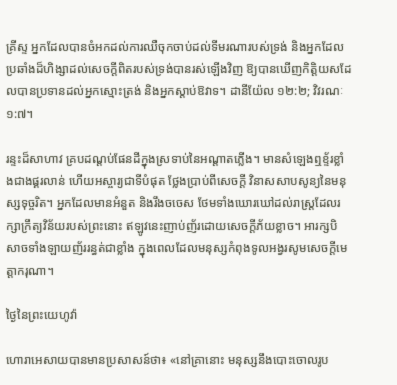គ្រីស្ទ អ្នកដែលបានចំអកដល់ការឈឺចុកចាប់ដល់ទីមរណារបស់ទ្រង់ និងអ្នកដែលប្រឆាំងដ៏ហិង្សាដល់សេចក្តីពិតរបស់ទ្រង់បានរស់ឡើងវិញ ឱ្យបានឃើញកិត្តិយសដែលបានប្រទានដល់អ្នកស្មោះត្រង់ និងអ្នកស្តាប់ឱវាទ។ ដានីយ៉ែល ១២:២; វិវរណៈ ១:៧។

រន្ទះដ៏សាហាវ គ្របដណ្តប់ផែនដីក្នុងស្រទាប់នៃអណ្តាតភ្លើង។ មានសំឡេងឮខ្ទ័រខ្លាំងជាងផ្គរលាន់ ហើយអស្ចារ្យជាទីបំផុត ថ្លែងប្រាប់ពីសេចក្តី វិនាសសាបសូន្យនៃមនុស្សទុច្ចរិត។ អ្នកដែលមានអំនួត និងរឹងចចេស ថែមទាំងឃោរឃៅដល់រាស្ត្រដែលរក្សាក្រឹត្យវិន័យរបស់ព្រះនោះ ឥឡូវនេះញាប់ញ័រដោយសេចក្តីភ័យខ្លាច។ អារក្សបិសាចទាំងឡាយញ័ររន្ធត់ជាខ្លាំង ក្នុងពេលដែលមនុស្សកំពុងទូលអង្វរសូមសេចក្តីមេត្តាករុណា។

ថ្ងៃនៃព្រះយេហូវ៉ា

ហោរាអេសាយបានមានប្រសាសន៍ថា៖ «នៅគ្រានោះ មនុស្សនឹងបោះចោលរូប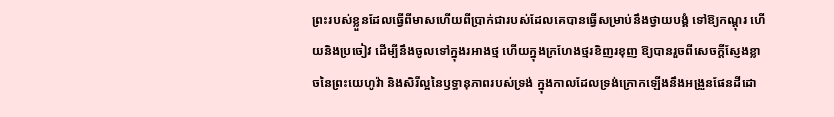ព្រះរបស់ខ្លួនដែលធ្វើពីមាសហើយពីប្រាក់ជារបស់ដែលគេបានធ្វើសម្រាប់នឹងថ្វាយបង្គំ ទៅឱ្យកណ្តុរ ហើយនិងប្រចៀវ ដើម្បីនឹងចូលទៅក្នុងរអាងថ្ម ហើយក្នុងក្រហែងថ្មរខិញរខុញ ឱ្យបានរួចពីសេចក្តីស្ញែងខ្លាចនៃព្រះយេហូវ៉ា និងសិរីល្អនៃឫទ្ធានុភាពរបស់ទ្រង់ ក្នុងកាលដែលទ្រង់ក្រោកឡើងនឹងអង្រួនផែនដីដោ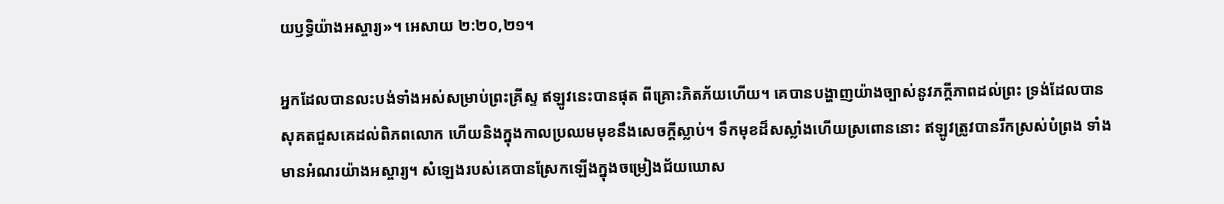យឫទ្ធិយ៉ាងអស្ចារ្យ»។ អេសាយ ២:២០,២១។

អ្នកដែលបានលះបង់ទាំងអស់សម្រាប់ព្រះគ្រីស្ទ ឥឡូវនេះបានផុត ពីគ្រោះភិតភ័យហើយ។ គេបានបង្ហាញយ៉ាងច្បាស់នូវភក្តីភាពដល់ព្រះ ទ្រង់ដែលបានសុគតជួសគេដល់ពិភពលោក ហើយនិងក្នុងកាលប្រឈមមុខនឹងសេចក្តីស្លាប់។ ទឹកមុខដ៏សស្លាំងហើយស្រពោននោះ ឥឡូវត្រូវបានរីកស្រស់បំព្រង ទាំងមានអំណរយ៉ាងអស្ចារ្យ។ សំឡេងរបស់គេបានស្រែកឡើងក្នុងចម្រៀងជ័យឃោស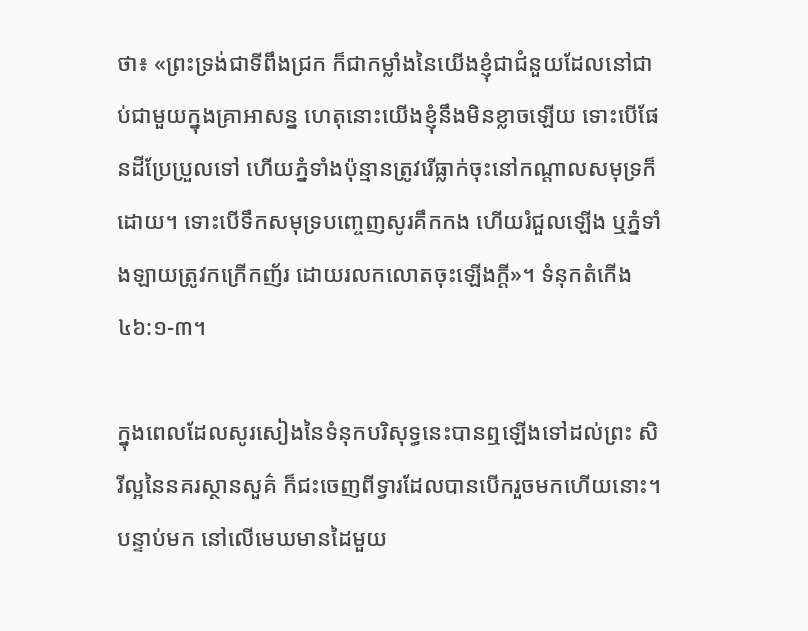ថា៖ «ព្រះទ្រង់ជាទីពឹងជ្រក ក៏ជាកម្លាំងនៃយើងខ្ញុំជាជំនួយដែលនៅជាប់ជាមួយក្នុងគ្រាអាសន្ន ហេតុនោះយើងខ្ញុំនឹងមិនខ្លាចឡើយ ទោះបើផែនដីប្រែប្រួលទៅ ហើយភ្នំទាំងប៉ុន្មានត្រូវរើធ្លាក់ចុះនៅកណ្តាលសមុទ្រក៏ដោយ។ ទោះបើទឹកសមុទ្របញ្ចេញសូរគឹកកង ហើយរំជួលឡើង ឬភ្នំទាំងឡាយត្រូវកក្រើកញ័រ ដោយរលកលោតចុះឡើងក្តី»។ ទំនុកតំកើង ៤៦:១-៣។

ក្នុងពេលដែលសូរសៀងនៃទំនុកបរិសុទ្ធនេះបានឮឡើងទៅដល់ព្រះ សិរីល្អនៃនគរស្ថានសួគ៌ ក៏ជះចេញពីទ្វារដែលបានបើករួចមកហើយនោះ។ បន្ទាប់មក នៅលើមេឃមានដៃមួយ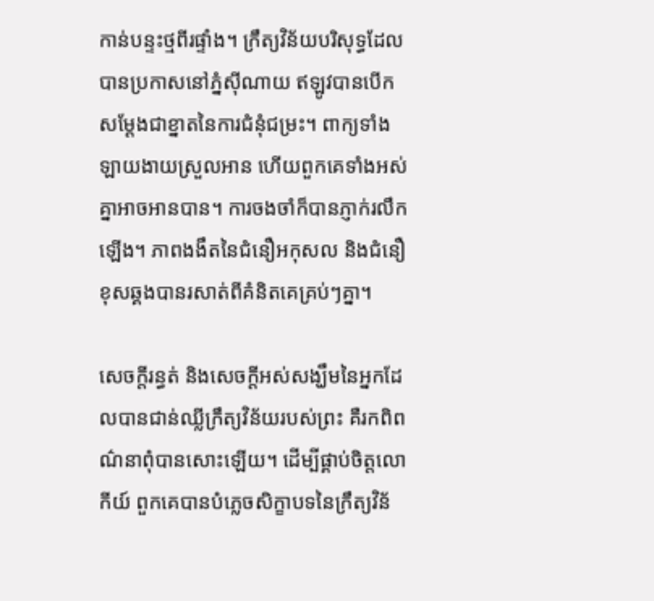កាន់បន្ទះថ្មពីរផ្ទាំង។ ក្រឹត្យវិន័យបរិសុទ្ធដែលបានប្រកាសនៅភ្នំស៊ីណាយ ឥឡូវបានបើកសម្តែងជាខ្នាតនៃការជំនុំជម្រះ។ ពាក្យទាំងឡាយងាយស្រួលអាន ហើយពួកគេទាំងអស់គ្នាអាចអានបាន។ ការចងចាំក៏បានភ្ញាក់រលឹកឡើង។ ភាពងងឹតនៃជំនឿអកុសល និងជំនឿខុសឆ្គងបានរសាត់ពីគំនិតគេគ្រប់ៗគ្នា។

សេចក្តីរន្ធត់ និងសេចក្តីអស់សង្ឃឹមនៃអ្នកដែលបានជាន់ឈ្លីក្រឹត្យវិន័យរបស់ព្រះ គឺរកពិពណ៌នាពុំបានសោះឡើយ។ ដើម្បីផ្គាប់ចិត្តលោកីយ៍ ពួកគេបានបំភ្លេចសិក្ខាបទនៃក្រឹត្យវិន័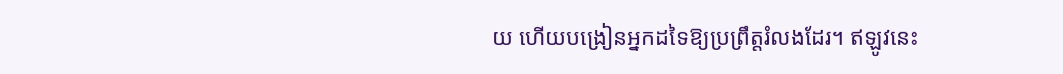យ ហើយបង្រៀនអ្នកដទៃឱ្យប្រព្រឹត្តរំលងដែរ។ ឥឡូវនេះ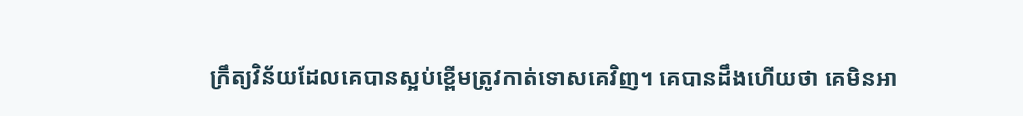ក្រឹត្យវិន័យដែលគេបានស្អប់ខ្ពើមត្រូវកាត់ទោសគេវិញ។ គេបានដឹងហើយថា គេមិនអា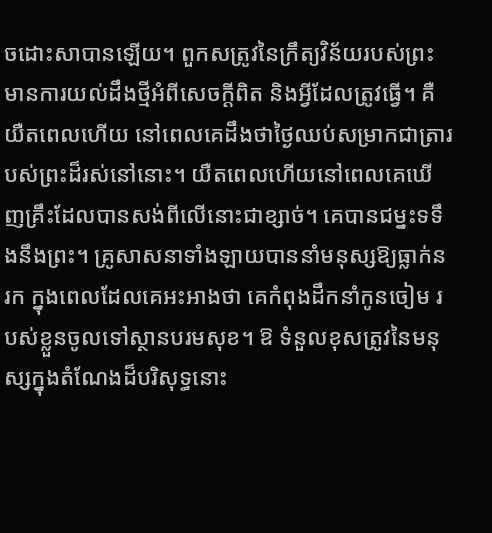ចដោះសាបានឡើយ។ ពួកសត្រូវនៃក្រឹត្យវិន័យរបស់ព្រះ មានការយល់ដឹងថ្មីអំពីសេចក្តីពិត និងអ្វីដែលត្រូវធ្វើ។ គឺយឺតពេលហើយ នៅពេលគេដឹងថាថ្ងៃឈប់សម្រាកជាត្រារបស់ព្រះដ៏រស់នៅនោះ។ យឺតពេលហើយនៅពេលគេឃើញគ្រឹះដែលបានសង់ពីលើនោះជាខ្សាច់។ គេបានជម្នះទទឹងនឹងព្រះ។ គ្រូសាសនាទាំងឡាយបាននាំមនុស្សឱ្យធ្លាក់នរក ក្នុងពេលដែលគេអះអាងថា គេកំពុងដឹកនាំកូនចៀម របស់ខ្លួនចូលទៅស្ថានបរមសុខ។ ឱ ទំនួលខុសត្រូវនៃមនុស្សក្នុងតំណែងដ៏បរិសុទ្ធនោះ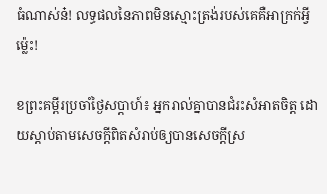ធំណាស់ន៎! លទ្ធផលនៃភាពមិនស្មោះត្រង់របស់គេគឺអាក្រក់អ្វីម៉្លេះ!

ខព្រះគម្ពីរប្រចាំថ្ងៃសប្តាហ៍៖ អ្នករាល់គ្នាបានជំរះសំអាតចិត្ត ដោយស្តាប់តាមសេចក្តីពិតសំរាប់ឲ្យបានសេចក្តីស្រ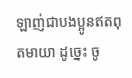ឡាញ់ជាបងប្អូនឥតពុតមាយា ដូច្នេះ ចូ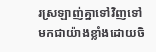រស្រឡាញ់គ្នាទៅវិញទៅមកជាយ៉ាងខ្លាំងដោយចិ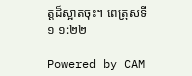ត្តដ៏ស្អាតចុះ។ ពេត្រុសទី១ ១:២២

Powered by CAM